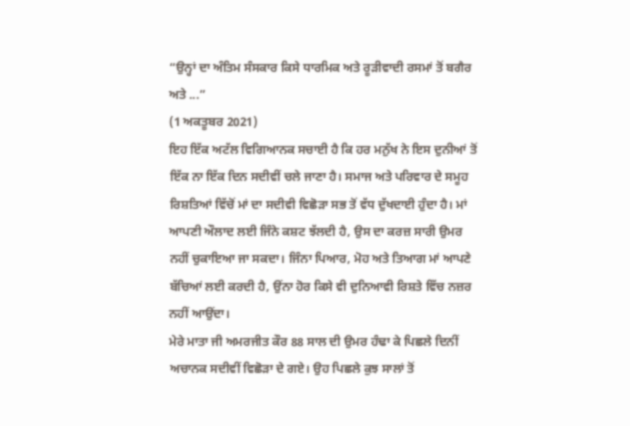“ਉਨ੍ਹਾਂ ਦਾ ਅੰਤਿਮ ਸੰਸਕਾਰ ਕਿਸੇ ਧਾਰਮਿਕ ਅਤੇ ਰੂੜੀਵਾਦੀ ਰਸਮਾਂ ਤੋਂ ਬਗੈਰ ਅਤੇ ...”
(1 ਅਕਤੂਬਰ 2021)
ਇਹ ਇੱਕ ਅਟੱਲ ਵਿਗਿਆਨਕ ਸਚਾਈ ਹੈ ਕਿ ਹਰ ਮਨੁੱਖ ਨੇ ਇਸ ਦੁਨੀਆਂ ਤੋਂ ਇੱਕ ਨਾ ਇੱਕ ਦਿਨ ਸਦੀਵੀਂ ਚਲੇ ਜਾਣਾ ਹੈ। ਸਮਾਜ ਅਤੇ ਪਰਿਵਾਰ ਦੇ ਸਮੂਹ ਰਿਸ਼ਤਿਆਂ ਵਿੱਚੋਂ ਮਾਂ ਦਾ ਸਦੀਵੀ ਵਿਛੋੜਾ ਸਭ ਤੋਂ ਵੱਧ ਦੁੱਖਦਾਈ ਹੁੰਦਾ ਹੈ। ਮਾਂ ਆਪਣੀ ਔਲਾਦ ਲਈ ਜਿੰਨੇ ਕਸ਼ਟ ਝੱਲਦੀ ਹੈ, ਉਸ ਦਾ ਕਰਜ਼ ਸਾਰੀ ਉਮਰ ਨਹੀਂ ਚੁਕਾਇਆ ਜਾ ਸਕਦਾ। ਜਿੰਨਾ ਪਿਆਰ, ਮੋਹ ਅਤੇ ਤਿਆਗ ਮਾਂ ਆਪਣੇ ਬੱਚਿਆਂ ਲਈ ਕਰਦੀ ਹੈ, ਉਂਨਾ ਹੋਰ ਕਿਸੇ ਵੀ ਦੁਨਿਆਵੀ ਰਿਸ਼ਤੇ ਵਿੱਚ ਨਜ਼ਰ ਨਹੀਂ ਆਉਂਦਾ।
ਮੇਰੇ ਮਾਤਾ ਜੀ ਅਮਰਜੀਤ ਕੌਰ 88 ਸਾਲ ਦੀ ਉਮਰ ਹੰਢਾ ਕੇ ਪਿਛਲੇ ਦਿਨੀਂ ਅਚਾਨਕ ਸਦੀਵੀਂ ਵਿਛੋੜਾ ਦੇ ਗਏ। ਉਹ ਪਿਛਲੇ ਕੁਝ ਸਾਲਾਂ ਤੋਂ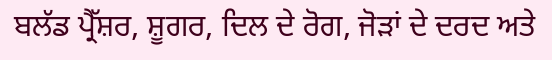ਬਲੱਡ ਪ੍ਰੈੱਸ਼ਰ, ਸ਼ੂਗਰ, ਦਿਲ ਦੇ ਰੋਗ, ਜੋੜਾਂ ਦੇ ਦਰਦ ਅਤੇ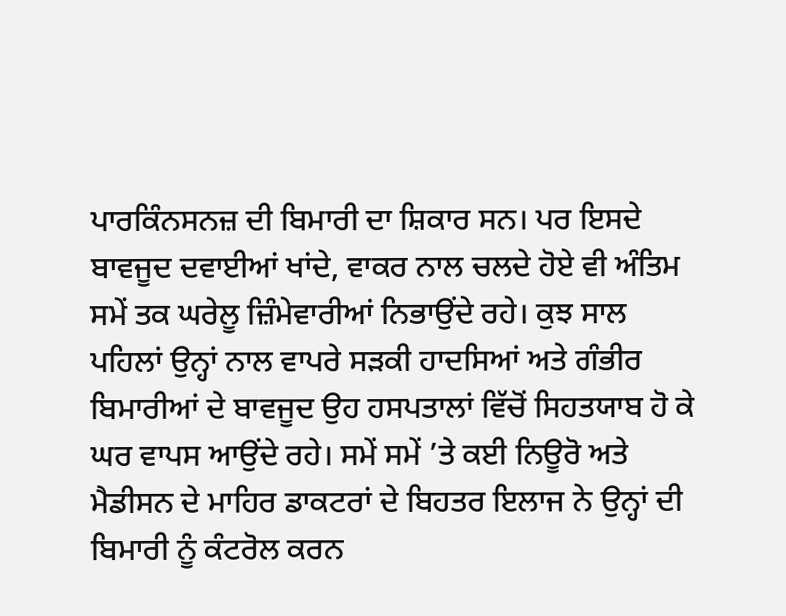ਪਾਰਕਿੰਨਸਨਜ਼ ਦੀ ਬਿਮਾਰੀ ਦਾ ਸ਼ਿਕਾਰ ਸਨ। ਪਰ ਇਸਦੇ ਬਾਵਜੂਦ ਦਵਾਈਆਂ ਖਾਂਦੇ, ਵਾਕਰ ਨਾਲ ਚਲਦੇ ਹੋਏ ਵੀ ਅੰਤਿਮ ਸਮੇਂ ਤਕ ਘਰੇਲੂ ਜ਼ਿੰਮੇਵਾਰੀਆਂ ਨਿਭਾਉਂਦੇ ਰਹੇ। ਕੁਝ ਸਾਲ ਪਹਿਲਾਂ ਉਨ੍ਹਾਂ ਨਾਲ ਵਾਪਰੇ ਸੜਕੀ ਹਾਦਸਿਆਂ ਅਤੇ ਗੰਭੀਰ ਬਿਮਾਰੀਆਂ ਦੇ ਬਾਵਜੂਦ ਉਹ ਹਸਪਤਾਲਾਂ ਵਿੱਚੋਂ ਸਿਹਤਯਾਬ ਹੋ ਕੇ ਘਰ ਵਾਪਸ ਆਉਂਦੇ ਰਹੇ। ਸਮੇਂ ਸਮੇਂ ’ਤੇ ਕਈ ਨਿਊਰੋ ਅਤੇ ਮੈਡੀਸਨ ਦੇ ਮਾਹਿਰ ਡਾਕਟਰਾਂ ਦੇ ਬਿਹਤਰ ਇਲਾਜ ਨੇ ਉਨ੍ਹਾਂ ਦੀ ਬਿਮਾਰੀ ਨੂੰ ਕੰਟਰੋਲ ਕਰਨ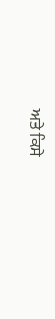ਅਤੇ ਕਿਸੇ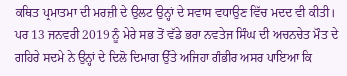ਕਥਿਤ ਪ੍ਰਮਾਤਮਾ ਦੀ ਮਰਜ਼ੀ ਦੇ ਉਲਟ ਉਨ੍ਹਾਂ ਦੇ ਸਵਾਸ ਵਧਾਉਣ ਵਿੱਚ ਮਦਦ ਵੀ ਕੀਤੀ। ਪਰ 13 ਜਨਵਰੀ 2019 ਨੂੰ ਮੇਰੇ ਸਭ ਤੋਂ ਵੱਡੇ ਭਰਾ ਨਵਤੇਜ ਸਿੰਘ ਦੀ ਅਚਨਚੇਤ ਮੌਤ ਦੇ ਗਹਿਰੇ ਸਦਮੇ ਨੇ ਉਨ੍ਹਾਂ ਦੇ ਦਿਲੋ ਦਿਮਾਗ ਉੱਤੇ ਅਜਿਹਾ ਗੰਭੀਰ ਅਸਰ ਪਾਇਆ ਕਿ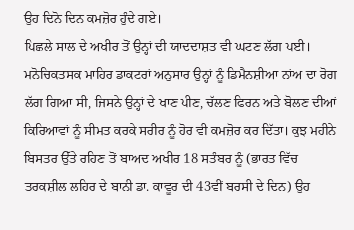ਉਹ ਦਿਨੋ ਦਿਨ ਕਮਜ਼ੋਰ ਹੁੰਦੇ ਗਏ।
ਪਿਛਲੇ ਸਾਲ ਦੇ ਅਖੀਰ ਤੋਂ ਉਨ੍ਹਾਂ ਦੀ ਯਾਦਦਾਸ਼ਤ ਵੀ ਘਟਣ ਲੱਗ ਪਈ। ਮਨੋਚਿਕਤਸਕ ਮਾਹਿਰ ਡਾਕਟਰਾਂ ਅਨੁਸਾਰ ਉਨ੍ਹਾਂ ਨੂੰ ਡਿਮੈਨਸ਼ੀਆ ਨਾਂਅ ਦਾ ਰੋਗ ਲੱਗ ਗਿਆ ਸੀ, ਜਿਸਨੇ ਉਨ੍ਹਾਂ ਦੇ ਖਾਣ ਪੀਣ, ਚੱਲਣ ਫਿਰਨ ਅਤੇ ਬੋਲਣ ਦੀਆਂ ਕਿਰਿਆਵਾਂ ਨੂੰ ਸੀਮਤ ਕਰਕੇ ਸਰੀਰ ਨੂੰ ਹੋਰ ਵੀ ਕਮਜ਼ੋਰ ਕਰ ਦਿੱਤਾ। ਕੁਝ ਮਹੀਨੇ ਬਿਸਤਰ ਉੱਤੇ ਰਹਿਣ ਤੋਂ ਬਾਅਦ ਅਖੀਰ 18 ਸਤੰਬਰ ਨੂੰ (ਭਾਰਤ ਵਿੱਚ ਤਰਕਸ਼ੀਲ ਲਹਿਰ ਦੇ ਬਾਨੀ ਡਾ. ਕਾਵੂਰ ਦੀ 43ਵੀਂ ਬਰਸੀ ਦੇ ਦਿਨ) ਉਹ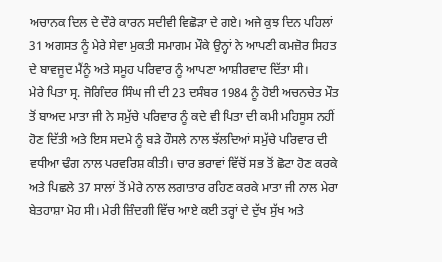ਅਚਾਨਕ ਦਿਲ ਦੇ ਦੌਰੇ ਕਾਰਨ ਸਦੀਵੀ ਵਿਛੋੜਾ ਦੇ ਗਏ। ਅਜੇ ਕੁਝ ਦਿਨ ਪਹਿਲਾਂ 31 ਅਗਸਤ ਨੂੰ ਮੇਰੇ ਸੇਵਾ ਮੁਕਤੀ ਸਮਾਗਮ ਮੌਕੇ ਉਨ੍ਹਾਂ ਨੇ ਆਪਣੀ ਕਮਜ਼ੋਰ ਸਿਹਤ ਦੇ ਬਾਵਜੂਦ ਮੈਂਨੂੰ ਅਤੇ ਸਮੂਹ ਪਰਿਵਾਰ ਨੂੰ ਆਪਣਾ ਆਸ਼ੀਰਵਾਦ ਦਿੱਤਾ ਸੀ।
ਮੇਰੇ ਪਿਤਾ ਸ੍ਰ. ਜੋਗਿੰਦਰ ਸਿੰਘ ਜੀ ਦੀ 23 ਦਸੰਬਰ 1984 ਨੂੰ ਹੋਈ ਅਚਨਚੇਤ ਮੌਤ ਤੋਂ ਬਾਅਦ ਮਾਤਾ ਜੀ ਨੇ ਸਮੁੱਚੇ ਪਰਿਵਾਰ ਨੂੰ ਕਦੇ ਵੀ ਪਿਤਾ ਦੀ ਕਮੀ ਮਹਿਸੂਸ ਨਹੀਂ ਹੋਣ ਦਿੱਤੀ ਅਤੇ ਇਸ ਸਦਮੇ ਨੂੰ ਬੜੇ ਹੌਸਲੇ ਨਾਲ ਝੱਲਦਿਆਂ ਸਮੁੱਚੇ ਪਰਿਵਾਰ ਦੀ ਵਧੀਆ ਢੰਗ ਨਾਲ ਪਰਵਰਿਸ਼ ਕੀਤੀ। ਚਾਰ ਭਰਾਵਾਂ ਵਿੱਚੋਂ ਸਭ ਤੋਂ ਛੋਟਾ ਹੋਣ ਕਰਕੇ ਅਤੇ ਪਿਛਲੇ 37 ਸਾਲਾਂ ਤੋਂ ਮੇਰੇ ਨਾਲ ਲਗਾਤਾਰ ਰਹਿਣ ਕਰਕੇ ਮਾਤਾ ਜੀ ਨਾਲ ਮੇਰਾ ਬੇਤਹਾਸ਼ਾ ਮੋਹ ਸੀ। ਮੇਰੀ ਜ਼ਿੰਦਗੀ ਵਿੱਚ ਆਏ ਕਈ ਤਰ੍ਹਾਂ ਦੇ ਦੁੱਖ ਸੁੱਖ ਅਤੇ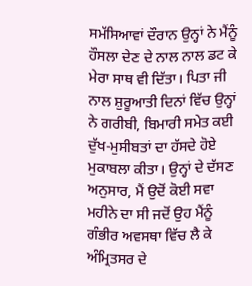ਸਮੱਸਿਆਵਾਂ ਦੌਰਾਨ ਉਨ੍ਹਾਂ ਨੇ ਮੈਂਨੂੰ ਹੌਸਲਾ ਦੇਣ ਦੇ ਨਾਲ ਨਾਲ ਡਟ ਕੇ ਮੇਰਾ ਸਾਥ ਵੀ ਦਿੱਤਾ। ਪਿਤਾ ਜੀ ਨਾਲ ਸ਼ੁਰੂਆਤੀ ਦਿਨਾਂ ਵਿੱਚ ਉਨ੍ਹਾਂ ਨੇ ਗਰੀਬੀ, ਬਿਮਾਰੀ ਸਮੇਤ ਕਈ ਦੁੱਖ-ਮੁਸੀਬਤਾਂ ਦਾ ਹੱਸਦੇ ਹੋਏ ਮੁਕਾਬਲਾ ਕੀਤਾ। ਉਨ੍ਹਾਂ ਦੇ ਦੱਸਣ ਅਨੁਸਾਰ, ਮੈਂ ਉਦੋਂ ਕੋਈ ਸਵਾ ਮਹੀਨੇ ਦਾ ਸੀ ਜਦੋਂ ਉਹ ਮੈਂਨੂੰ ਗੰਭੀਰ ਅਵਸਥਾ ਵਿੱਚ ਲੈ ਕੇ ਅੰਮ੍ਰਿਤਸਰ ਦੇ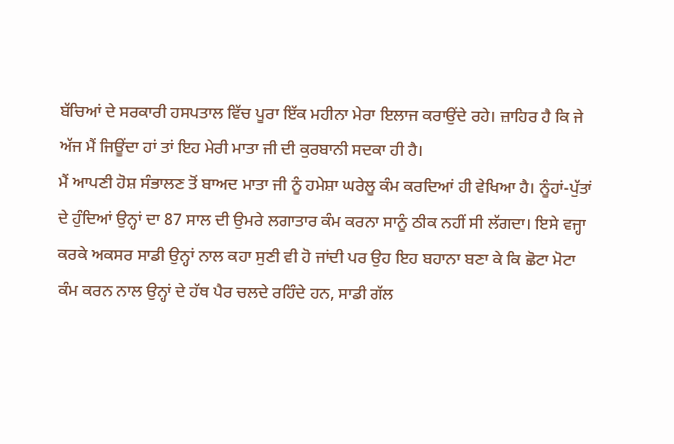ਬੱਚਿਆਂ ਦੇ ਸਰਕਾਰੀ ਹਸਪਤਾਲ ਵਿੱਚ ਪੂਰਾ ਇੱਕ ਮਹੀਨਾ ਮੇਰਾ ਇਲਾਜ ਕਰਾਉਂਦੇ ਰਹੇ। ਜ਼ਾਹਿਰ ਹੈ ਕਿ ਜੇ ਅੱਜ ਮੈਂ ਜਿਊਂਦਾ ਹਾਂ ਤਾਂ ਇਹ ਮੇਰੀ ਮਾਤਾ ਜੀ ਦੀ ਕੁਰਬਾਨੀ ਸਦਕਾ ਹੀ ਹੈ।
ਮੈਂ ਆਪਣੀ ਹੋਸ਼ ਸੰਭਾਲਣ ਤੋਂ ਬਾਅਦ ਮਾਤਾ ਜੀ ਨੂੰ ਹਮੇਸ਼ਾ ਘਰੇਲੂ ਕੰਮ ਕਰਦਿਆਂ ਹੀ ਵੇਖਿਆ ਹੈ। ਨੂੰਹਾਂ-ਪੁੱਤਾਂ ਦੇ ਹੁੰਦਿਆਂ ਉਨ੍ਹਾਂ ਦਾ 87 ਸਾਲ ਦੀ ਉਮਰੇ ਲਗਾਤਾਰ ਕੰਮ ਕਰਨਾ ਸਾਨੂੰ ਠੀਕ ਨਹੀਂ ਸੀ ਲੱਗਦਾ। ਇਸੇ ਵਜ੍ਹਾ ਕਰਕੇ ਅਕਸਰ ਸਾਡੀ ਉਨ੍ਹਾਂ ਨਾਲ ਕਹਾ ਸੁਣੀ ਵੀ ਹੋ ਜਾਂਦੀ ਪਰ ਉਹ ਇਹ ਬਹਾਨਾ ਬਣਾ ਕੇ ਕਿ ਛੋਟਾ ਮੋਟਾ ਕੰਮ ਕਰਨ ਨਾਲ ਉਨ੍ਹਾਂ ਦੇ ਹੱਥ ਪੈਰ ਚਲਦੇ ਰਹਿੰਦੇ ਹਨ, ਸਾਡੀ ਗੱਲ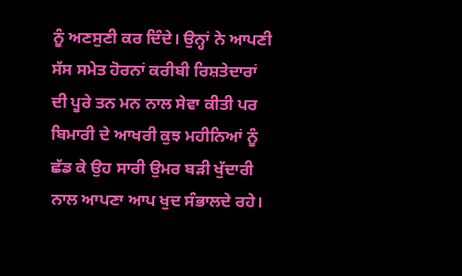ਨੂੰ ਅਣਸੁਣੀ ਕਰ ਦਿੰਦੇ। ਉਨ੍ਹਾਂ ਨੇ ਆਪਣੀ ਸੱਸ ਸਮੇਤ ਹੋਰਨਾਂ ਕਰੀਬੀ ਰਿਸ਼ਤੇਦਾਰਾਂ ਦੀ ਪੂਰੇ ਤਨ ਮਨ ਨਾਲ ਸੇਵਾ ਕੀਤੀ ਪਰ ਬਿਮਾਰੀ ਦੇ ਆਖਰੀ ਕੁਝ ਮਹੀਨਿਆਂ ਨੂੰ ਛੱਡ ਕੇ ਉਹ ਸਾਰੀ ਉਮਰ ਬੜੀ ਖੁੱਦਾਰੀ ਨਾਲ ਆਪਣਾ ਆਪ ਖੁਦ ਸੰਭਾਲਦੇ ਰਹੇ।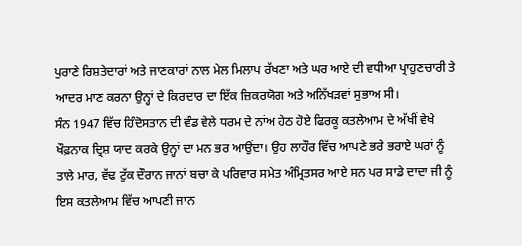ਪੁਰਾਣੇ ਰਿਸ਼ਤੇਦਾਰਾਂ ਅਤੇ ਜਾਣਕਾਰਾਂ ਨਾਲ ਮੇਲ ਮਿਲਾਪ ਰੱਖਣਾ ਅਤੇ ਘਰ ਆਏ ਦੀ ਵਧੀਆ ਪ੍ਰਾਹੁਣਚਾਰੀ ਤੇ ਆਦਰ ਮਾਣ ਕਰਨਾ ਉਨ੍ਹਾਂ ਦੇ ਕਿਰਦਾਰ ਦਾ ਇੱਕ ਜ਼ਿਕਰਯੋਗ ਅਤੇ ਅਨਿੱਖੜਵਾਂ ਸੁਭਾਅ ਸੀ।
ਸੰਨ 1947 ਵਿੱਚ ਹਿੰਦੋਸਤਾਨ ਦੀ ਵੰਡ ਵੇਲੇ ਧਰਮ ਦੇ ਨਾਂਅ ਹੇਠ ਹੋਏ ਫਿਰਕੂ ਕਤਲੇਆਮ ਦੇ ਅੱਖੀਂ ਵੇਖੇ ਖੌਫ਼ਨਾਕ ਦ੍ਰਿਸ਼ ਯਾਦ ਕਰਕੇ ਉਨ੍ਹਾਂ ਦਾ ਮਨ ਭਰ ਆਉਂਦਾ। ਉਹ ਲਾਹੌਰ ਵਿੱਚ ਆਪਣੇ ਭਰੇ ਭਰਾਏ ਘਰਾਂ ਨੂੰ ਤਾਲੇ ਮਾਰ, ਵੱਢ ਟੁੱਕ ਦੌਰਾਨ ਜਾਨਾਂ ਬਚਾ ਕੇ ਪਰਿਵਾਰ ਸਮੇਤ ਅੰਮ੍ਰਿਤਸਰ ਆਏ ਸਨ ਪਰ ਸਾਡੇ ਦਾਦਾ ਜੀ ਨੂੰ ਇਸ ਕਤਲੇਆਮ ਵਿੱਚ ਆਪਣੀ ਜਾਨ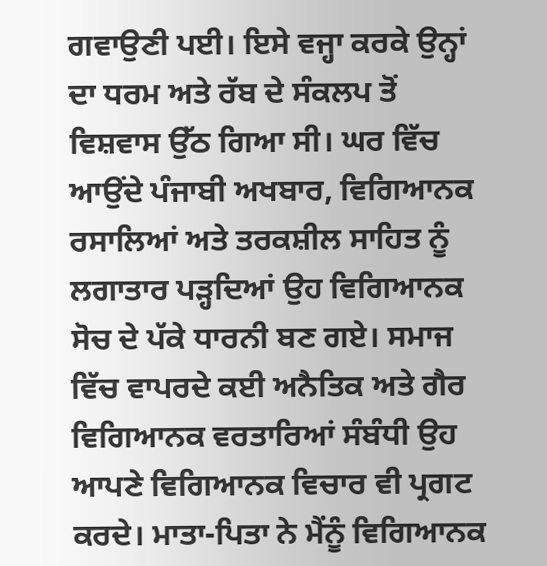ਗਵਾਉਣੀ ਪਈ। ਇਸੇ ਵਜ੍ਹਾ ਕਰਕੇ ਉਨ੍ਹਾਂ ਦਾ ਧਰਮ ਅਤੇ ਰੱਬ ਦੇ ਸੰਕਲਪ ਤੋਂ ਵਿਸ਼ਵਾਸ ਉੱਠ ਗਿਆ ਸੀ। ਘਰ ਵਿੱਚ ਆਉਂਦੇ ਪੰਜਾਬੀ ਅਖਬਾਰ, ਵਿਗਿਆਨਕ ਰਸਾਲਿਆਂ ਅਤੇ ਤਰਕਸ਼ੀਲ ਸਾਹਿਤ ਨੂੰ ਲਗਾਤਾਰ ਪੜ੍ਹਦਿਆਂ ਉਹ ਵਿਗਿਆਨਕ ਸੋਚ ਦੇ ਪੱਕੇ ਧਾਰਨੀ ਬਣ ਗਏ। ਸਮਾਜ ਵਿੱਚ ਵਾਪਰਦੇ ਕਈ ਅਨੈਤਿਕ ਅਤੇ ਗੈਰ ਵਿਗਿਆਨਕ ਵਰਤਾਰਿਆਂ ਸੰਬੰਧੀ ਉਹ ਆਪਣੇ ਵਿਗਿਆਨਕ ਵਿਚਾਰ ਵੀ ਪ੍ਰਗਟ ਕਰਦੇ। ਮਾਤਾ-ਪਿਤਾ ਨੇ ਮੈਂਨੂੰ ਵਿਗਿਆਨਕ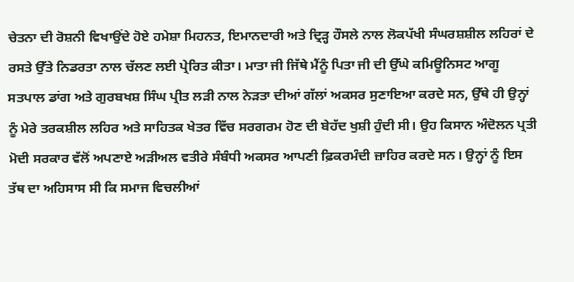ਚੇਤਨਾ ਦੀ ਰੋਸ਼ਨੀ ਵਿਖਾਉਂਦੇ ਹੋਏ ਹਮੇਸ਼ਾ ਮਿਹਨਤ, ਇਮਾਨਦਾਰੀ ਅਤੇ ਦ੍ਰਿੜ੍ਹ ਹੌਸਲੇ ਨਾਲ ਲੋਕਪੱਖੀ ਸੰਘਰਸ਼ਸ਼ੀਲ ਲਹਿਰਾਂ ਦੇ ਰਸਤੇ ਉੱਤੇ ਨਿਡਰਤਾ ਨਾਲ ਚੱਲਣ ਲਈ ਪ੍ਰੇਰਿਤ ਕੀਤਾ। ਮਾਤਾ ਜੀ ਜਿੱਥੇ ਮੈਂਨੂੰ ਪਿਤਾ ਜੀ ਦੀ ਉੱਘੇ ਕਮਿਊਨਿਸਟ ਆਗੂ ਸਤਪਾਲ ਡਾਂਗ ਅਤੇ ਗੁਰਬਖਸ਼ ਸਿੰਘ ਪ੍ਰੀਤ ਲੜੀ ਨਾਲ ਨੇੜਤਾ ਦੀਆਂ ਗੱਲਾਂ ਅਕਸਰ ਸੁਣਾਇਆ ਕਰਦੇ ਸਨ, ਉੱਥੇ ਹੀ ਉਨ੍ਹਾਂ ਨੂੰ ਮੇਰੇ ਤਰਕਸ਼ੀਲ ਲਹਿਰ ਅਤੇ ਸਾਹਿਤਕ ਖੇਤਰ ਵਿੱਚ ਸਰਗਰਮ ਹੋਣ ਦੀ ਬੇਹੱਦ ਖੁਸ਼ੀ ਹੁੰਦੀ ਸੀ। ਉਹ ਕਿਸਾਨ ਅੰਦੋਲਨ ਪ੍ਰਤੀ ਮੋਦੀ ਸਰਕਾਰ ਵੱਲੋਂ ਅਪਣਾਏ ਅੜੀਅਲ ਵਤੀਰੇ ਸੰਬੰਧੀ ਅਕਸਰ ਆਪਣੀ ਫ਼ਿਕਰਮੰਦੀ ਜ਼ਾਹਿਰ ਕਰਦੇ ਸਨ। ਉਨ੍ਹਾਂ ਨੂੰ ਇਸ ਤੱਥ ਦਾ ਅਹਿਸਾਸ ਸੀ ਕਿ ਸਮਾਜ ਵਿਚਲੀਆਂ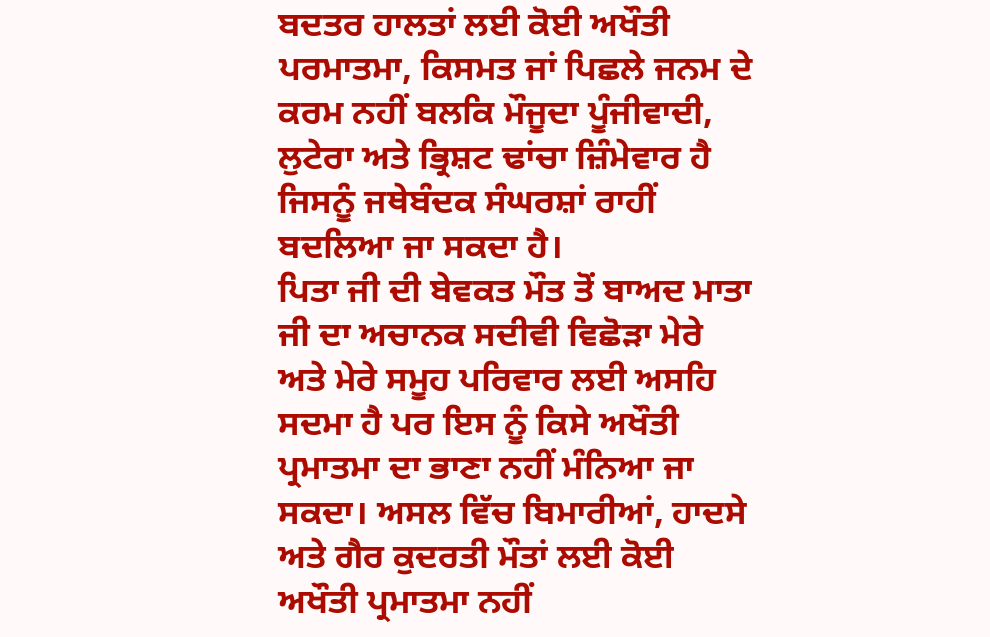ਬਦਤਰ ਹਾਲਤਾਂ ਲਈ ਕੋਈ ਅਖੌਤੀ ਪਰਮਾਤਮਾ, ਕਿਸਮਤ ਜਾਂ ਪਿਛਲੇ ਜਨਮ ਦੇ ਕਰਮ ਨਹੀਂ ਬਲਕਿ ਮੌਜੂਦਾ ਪੂੰਜੀਵਾਦੀ, ਲੁਟੇਰਾ ਅਤੇ ਭ੍ਰਿਸ਼ਟ ਢਾਂਚਾ ਜ਼ਿੰਮੇਵਾਰ ਹੈ ਜਿਸਨੂੰ ਜਥੇਬੰਦਕ ਸੰਘਰਸ਼ਾਂ ਰਾਹੀਂ ਬਦਲਿਆ ਜਾ ਸਕਦਾ ਹੈ।
ਪਿਤਾ ਜੀ ਦੀ ਬੇਵਕਤ ਮੌਤ ਤੋਂ ਬਾਅਦ ਮਾਤਾ ਜੀ ਦਾ ਅਚਾਨਕ ਸਦੀਵੀ ਵਿਛੋੜਾ ਮੇਰੇ ਅਤੇ ਮੇਰੇ ਸਮੂਹ ਪਰਿਵਾਰ ਲਈ ਅਸਹਿ ਸਦਮਾ ਹੈ ਪਰ ਇਸ ਨੂੰ ਕਿਸੇ ਅਖੌਤੀ ਪ੍ਰਮਾਤਮਾ ਦਾ ਭਾਣਾ ਨਹੀਂ ਮੰਨਿਆ ਜਾ ਸਕਦਾ। ਅਸਲ ਵਿੱਚ ਬਿਮਾਰੀਆਂ, ਹਾਦਸੇ ਅਤੇ ਗੈਰ ਕੁਦਰਤੀ ਮੌਤਾਂ ਲਈ ਕੋਈ ਅਖੌਤੀ ਪ੍ਰਮਾਤਮਾ ਨਹੀਂ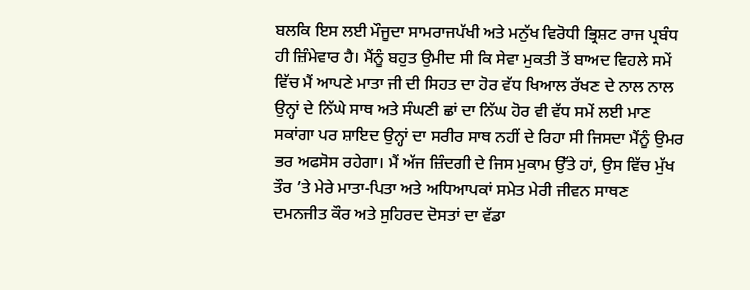ਬਲਕਿ ਇਸ ਲਈ ਮੌਜੂਦਾ ਸਾਮਰਾਜਪੱਖੀ ਅਤੇ ਮਨੁੱਖ ਵਿਰੋਧੀ ਭ੍ਰਿਸ਼ਟ ਰਾਜ ਪ੍ਰਬੰਧ ਹੀ ਜ਼ਿੰਮੇਵਾਰ ਹੈ। ਮੈਂਨੂੰ ਬਹੁਤ ਉਮੀਦ ਸੀ ਕਿ ਸੇਵਾ ਮੁਕਤੀ ਤੋਂ ਬਾਅਦ ਵਿਹਲੇ ਸਮੇਂ ਵਿੱਚ ਮੈਂ ਆਪਣੇ ਮਾਤਾ ਜੀ ਦੀ ਸਿਹਤ ਦਾ ਹੋਰ ਵੱਧ ਖਿਆਲ ਰੱਖਣ ਦੇ ਨਾਲ ਨਾਲ ਉਨ੍ਹਾਂ ਦੇ ਨਿੱਘੇ ਸਾਥ ਅਤੇ ਸੰਘਣੀ ਛਾਂ ਦਾ ਨਿੱਘ ਹੋਰ ਵੀ ਵੱਧ ਸਮੇਂ ਲਈ ਮਾਣ ਸਕਾਂਗਾ ਪਰ ਸ਼ਾਇਦ ਉਨ੍ਹਾਂ ਦਾ ਸਰੀਰ ਸਾਥ ਨਹੀਂ ਦੇ ਰਿਹਾ ਸੀ ਜਿਸਦਾ ਮੈਂਨੂੰ ਉਮਰ ਭਰ ਅਫਸੋਸ ਰਹੇਗਾ। ਮੈਂ ਅੱਜ ਜ਼ਿੰਦਗੀ ਦੇ ਜਿਸ ਮੁਕਾਮ ਉੱਤੇ ਹਾਂ, ਉਸ ਵਿੱਚ ਮੁੱਖ ਤੌਰ ’ਤੇ ਮੇਰੇ ਮਾਤਾ-ਪਿਤਾ ਅਤੇ ਅਧਿਆਪਕਾਂ ਸਮੇਤ ਮੇਰੀ ਜੀਵਨ ਸਾਥਣ ਦਮਨਜੀਤ ਕੌਰ ਅਤੇ ਸੁਹਿਰਦ ਦੋਸਤਾਂ ਦਾ ਵੱਡਾ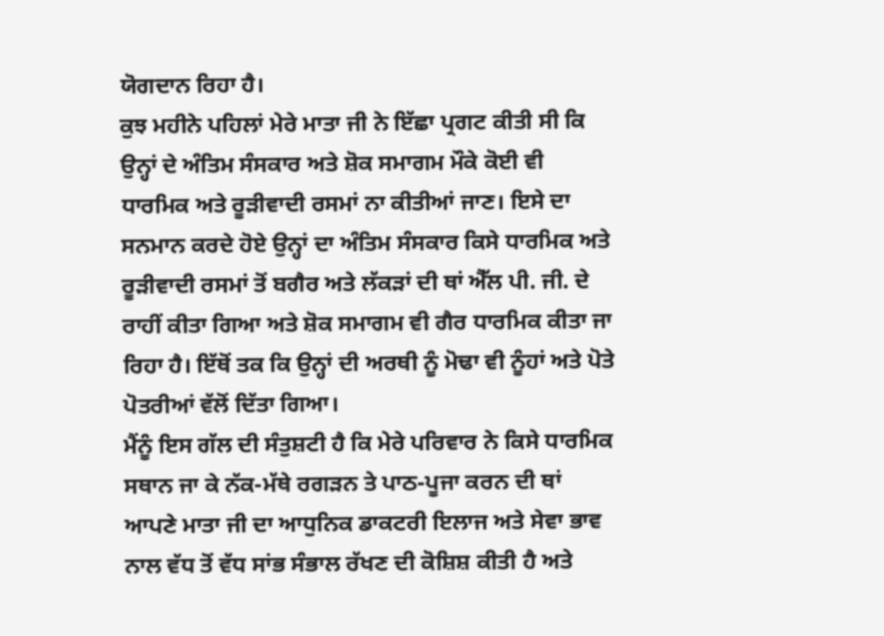ਯੋਗਦਾਨ ਰਿਹਾ ਹੈ।
ਕੁਝ ਮਹੀਨੇ ਪਹਿਲਾਂ ਮੇਰੇ ਮਾਤਾ ਜੀ ਨੇ ਇੱਛਾ ਪ੍ਰਗਟ ਕੀਤੀ ਸੀ ਕਿ ਉਨ੍ਹਾਂ ਦੇ ਅੰਤਿਮ ਸੰਸਕਾਰ ਅਤੇ ਸ਼ੋਕ ਸਮਾਗਮ ਮੌਕੇ ਕੋਈ ਵੀ ਧਾਰਮਿਕ ਅਤੇ ਰੂੜੀਵਾਦੀ ਰਸਮਾਂ ਨਾ ਕੀਤੀਆਂ ਜਾਣ। ਇਸੇ ਦਾ ਸਨਮਾਨ ਕਰਦੇ ਹੋਏ ਉਨ੍ਹਾਂ ਦਾ ਅੰਤਿਮ ਸੰਸਕਾਰ ਕਿਸੇ ਧਾਰਮਿਕ ਅਤੇ ਰੂੜੀਵਾਦੀ ਰਸਮਾਂ ਤੋਂ ਬਗੈਰ ਅਤੇ ਲੱਕੜਾਂ ਦੀ ਥਾਂ ਐੱਲ ਪੀ. ਜੀ. ਦੇ ਰਾਹੀਂ ਕੀਤਾ ਗਿਆ ਅਤੇ ਸ਼ੋਕ ਸਮਾਗਮ ਵੀ ਗੈਰ ਧਾਰਮਿਕ ਕੀਤਾ ਜਾ ਰਿਹਾ ਹੈ। ਇੱਥੋਂ ਤਕ ਕਿ ਉਨ੍ਹਾਂ ਦੀ ਅਰਥੀ ਨੂੰ ਮੋਢਾ ਵੀ ਨੂੰਹਾਂ ਅਤੇ ਪੋਤੇ ਪੋਤਰੀਆਂ ਵੱਲੋਂ ਦਿੱਤਾ ਗਿਆ।
ਮੈਂਨੂੰ ਇਸ ਗੱਲ ਦੀ ਸੰਤੁਸ਼ਟੀ ਹੈ ਕਿ ਮੇਰੇ ਪਰਿਵਾਰ ਨੇ ਕਿਸੇ ਧਾਰਮਿਕ ਸਥਾਨ ਜਾ ਕੇ ਨੱਕ-ਮੱਥੇ ਰਗੜਨ ਤੇ ਪਾਠ-ਪੂਜਾ ਕਰਨ ਦੀ ਥਾਂ ਆਪਣੇ ਮਾਤਾ ਜੀ ਦਾ ਆਧੁਨਿਕ ਡਾਕਟਰੀ ਇਲਾਜ ਅਤੇ ਸੇਵਾ ਭਾਵ ਨਾਲ ਵੱਧ ਤੋਂ ਵੱਧ ਸਾਂਭ ਸੰਭਾਲ ਰੱਖਣ ਦੀ ਕੋਸ਼ਿਸ਼ ਕੀਤੀ ਹੈ ਅਤੇ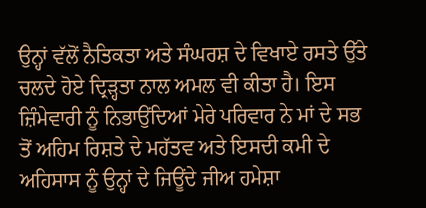ਉਨ੍ਹਾਂ ਵੱਲੋਂ ਨੈਤਿਕਤਾ ਅਤੇ ਸੰਘਰਸ਼ ਦੇ ਵਿਖਾਏ ਰਸਤੇ ਉੱਤੇ ਚਲਦੇ ਹੋਏ ਦ੍ਰਿੜ੍ਹਤਾ ਨਾਲ ਅਮਲ ਵੀ ਕੀਤਾ ਹੈ। ਇਸ ਜ਼ਿੰਮੇਵਾਰੀ ਨੂੰ ਨਿਭਾਉਂਦਿਆਂ ਮੇਰੇ ਪਰਿਵਾਰ ਨੇ ਮਾਂ ਦੇ ਸਭ ਤੋਂ ਅਹਿਮ ਰਿਸ਼ਤੇ ਦੇ ਮਹੱਤਵ ਅਤੇ ਇਸਦੀ ਕਮੀ ਦੇ ਅਹਿਸਾਸ ਨੂੰ ਉਨ੍ਹਾਂ ਦੇ ਜਿਊਂਦੇ ਜੀਅ ਹਮੇਸ਼ਾ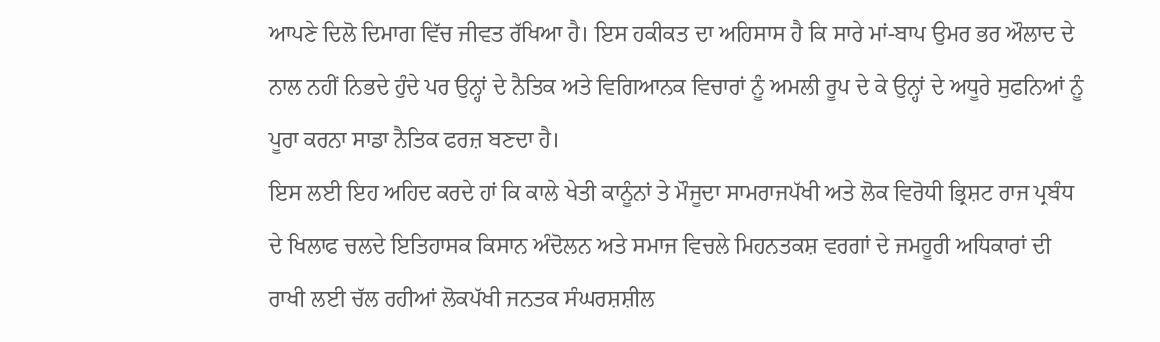ਆਪਣੇ ਦਿਲੋ ਦਿਮਾਗ ਵਿੱਚ ਜੀਵਤ ਰੱਖਿਆ ਹੈ। ਇਸ ਹਕੀਕਤ ਦਾ ਅਹਿਸਾਸ ਹੈ ਕਿ ਸਾਰੇ ਮਾਂ-ਬਾਪ ਉਮਰ ਭਰ ਔਲਾਦ ਦੇ ਨਾਲ ਨਹੀਂ ਨਿਭਦੇ ਹੁੰਦੇ ਪਰ ਉਨ੍ਹਾਂ ਦੇ ਨੈਤਿਕ ਅਤੇ ਵਿਗਿਆਨਕ ਵਿਚਾਰਾਂ ਨੂੰ ਅਮਲੀ ਰੂਪ ਦੇ ਕੇ ਉਨ੍ਹਾਂ ਦੇ ਅਧੂਰੇ ਸੁਫਨਿਆਂ ਨੂੰ ਪੂਰਾ ਕਰਨਾ ਸਾਡਾ ਨੈਤਿਕ ਫਰਜ਼ ਬਣਦਾ ਹੈ।
ਇਸ ਲਈ ਇਹ ਅਹਿਦ ਕਰਦੇ ਹਾਂ ਕਿ ਕਾਲੇ ਖੇਤੀ ਕਾਨੂੰਨਾਂ ਤੇ ਮੌਜੂਦਾ ਸਾਮਰਾਜਪੱਖੀ ਅਤੇ ਲੋਕ ਵਿਰੋਧੀ ਭ੍ਰਿਸ਼ਟ ਰਾਜ ਪ੍ਰਬੰਧ ਦੇ ਖਿਲਾਫ ਚਲਦੇ ਇਤਿਹਾਸਕ ਕਿਸਾਨ ਅੰਦੋਲਨ ਅਤੇ ਸਮਾਜ ਵਿਚਲੇ ਮਿਹਨਤਕਸ਼ ਵਰਗਾਂ ਦੇ ਜਮਹੂਰੀ ਅਧਿਕਾਰਾਂ ਦੀ ਰਾਖੀ ਲਈ ਚੱਲ ਰਹੀਆਂ ਲੋਕਪੱਖੀ ਜਨਤਕ ਸੰਘਰਸ਼ਸ਼ੀਲ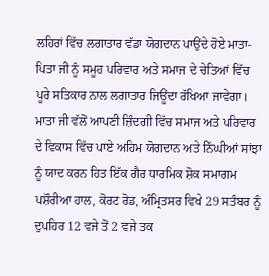ਲਹਿਰਾਂ ਵਿੱਚ ਲਗਾਤਾਰ ਵੱਡਾ ਯੋਗਦਾਨ ਪਾਉਂਦੇ ਹੋਏ ਮਾਤਾ-ਪਿਤਾ ਜੀ ਨੂੰ ਸਮੂਹ ਪਰਿਵਾਰ ਅਤੇ ਸਮਾਜ ਦੇ ਚੇਤਿਆਂ ਵਿੱਚ ਪੂਰੇ ਸਤਿਕਾਰ ਨਾਲ ਲਗਾਤਾਰ ਜਿਊਂਦਾ ਰੱਖਿਆ ਜਾਵੇਗਾ। ਮਾਤਾ ਜੀ ਵੱਲੋਂ ਆਪਣੀ ਜ਼ਿੰਦਗੀ ਵਿੱਚ ਸਮਾਜ ਅਤੇ ਪਰਿਵਾਰ ਦੇ ਵਿਕਾਸ ਵਿੱਚ ਪਾਏ ਅਹਿਮ ਯੋਗਦਾਨ ਅਤੇ ਨਿੱਘੀਆਂ ਸਾਂਝਾ ਨੂੰ ਯਾਦ ਕਰਨ ਹਿਤ ਇੱਕ ਗੈਰ ਧਾਰਮਿਕ ਸ਼ੋਕ ਸਮਾਗਮ ਪਸ਼ੌਰੀਆ ਹਾਲ, ਕੋਰਟ ਰੋਡ, ਅੰਮ੍ਰਿਤਸਰ ਵਿਖੇ 29 ਸਤੰਬਰ ਨੂੰ ਦੁਪਹਿਰ 12 ਵਜੇ ਤੋਂ 2 ਵਜੇ ਤਕ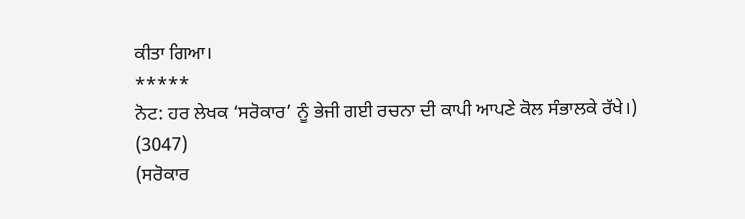ਕੀਤਾ ਗਿਆ।
*****
ਨੋਟ: ਹਰ ਲੇਖਕ ‘ਸਰੋਕਾਰ’ ਨੂੰ ਭੇਜੀ ਗਈ ਰਚਨਾ ਦੀ ਕਾਪੀ ਆਪਣੇ ਕੋਲ ਸੰਭਾਲਕੇ ਰੱਖੇ।)
(3047)
(ਸਰੋਕਾਰ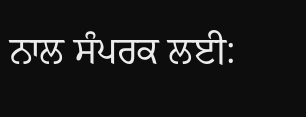ਨਾਲ ਸੰਪਰਕ ਲਈ: